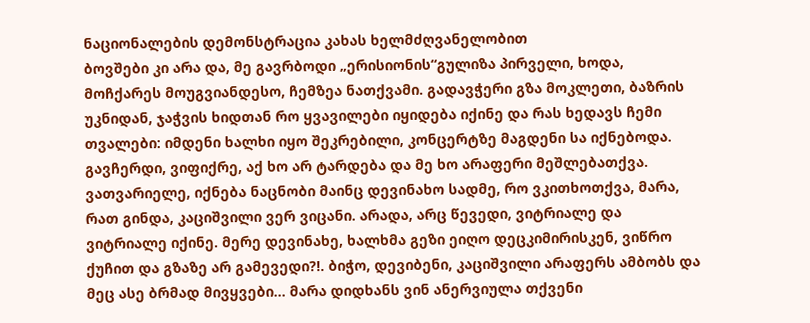ნაციონალების დემონსტრაცია კახას ხელმძღვანელობით
ბოვშები კი არა და, მე გავრბოდი „ერისიონის“გულიზა პირველი, ხოდა, მოჩქარეს მოუგვიანდესო, ჩემზეა ნათქვამი. გადავჭერი გზა მოკლეთი, ბაზრის უკნიდან, ჯაჭვის ხიდთან რო ყვავილები იყიდება იქინე და რას ხედავს ჩემი თვალები: იმდენი ხალხი იყო შეკრებილი, კონცერტზე მაგდენი სა იქნებოდა. გავჩერდი, ვიფიქრე, აქ ხო არ ტარდება და მე ხო არაფერი მეშლებათქვა. ვათვარიელე, იქნება ნაცნობი მაინც დევინახო სადმე, რო ვკითხოთქვა, მარა, რათ გინდა, კაციშვილი ვერ ვიცანი. არადა, არც წევედი, ვიტრიალე და ვიტრიალე იქინე. მერე დევინახე, ხალხმა გეზი ეიღო დეცკიმირისკენ, ვიწრო ქუჩით და გზაზე არ გამევედი?!. ბიჭო, დევიბენი, კაციშვილი არაფერს ამბობს და მეც ასე ბრმად მივყვები... მარა დიდხანს ვინ ანერვიულა თქვენი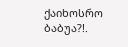ქაიხოსრო ბაბუა?!.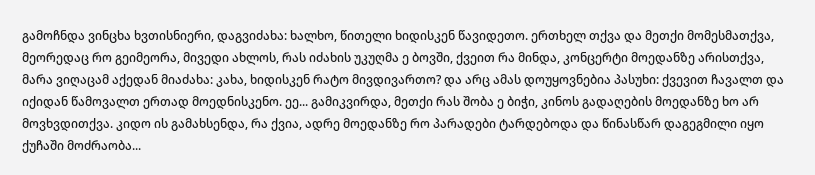გამოჩნდა ვინცხა ხვთისნიერი, დაგვიძახა: ხალხო, წითელი ხიდისკენ წავიდეთო. ერთხელ თქვა და მეთქი მომესმათქვა, მეორედაც რო გეიმეორა, მივედი ახლოს, რას იძახის უკუღმა ე ბოვში, ქვეით რა მინდა, კონცერტი მოედანზე არისთქვა, მარა ვიღაცამ აქედან მიაძახა: კახა, ხიდისკენ რატო მივდივართო? და არც ამას დოუყოვნებია პასუხი: ქვევით ჩავალთ და იქიდან წამოვალთ ერთად მოედნისკენო. ეე... გამიკვირდა, მეთქი რას შობა ე ბიჭი, კინოს გადაღების მოედანზე ხო არ მოვხვდითქვა. კიდო ის გამახსენდა, რა ქვია, ადრე მოედანზე რო პარადები ტარდებოდა და წინასწარ დაგეგმილი იყო ქუჩაში მოძრაობა...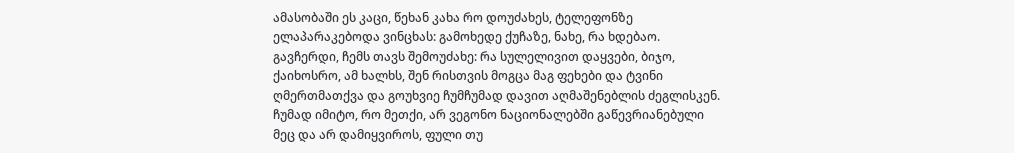ამასობაში ეს კაცი, წეხან კახა რო დოუძახეს, ტელეფონზე ელაპარაკებოდა ვინცხას: გამოხედე ქუჩაზე, ნახე, რა ხდებაო. გავჩერდი, ჩემს თავს შემოუძახე: რა სულელივით დაყვები, ბიჯო, ქაიხოსრო, ამ ხალხს, შენ რისთვის მოგცა მაგ ფეხები და ტვინი ღმერთმათქვა და გოუხვიე ჩუმჩუმად დავით აღმაშენებლის ძეგლისკენ. ჩუმად იმიტო, რო მეთქი, არ ვეგონო ნაციონალებში გაწევრიანებული მეც და არ დამიყვიროს, ფული თუ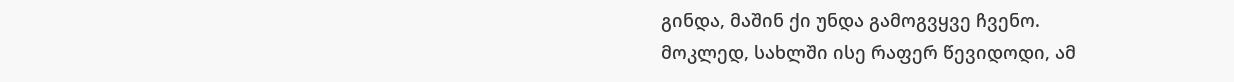გინდა, მაშინ ქი უნდა გამოგვყვე ჩვენო.
მოკლედ, სახლში ისე რაფერ წევიდოდი, ამ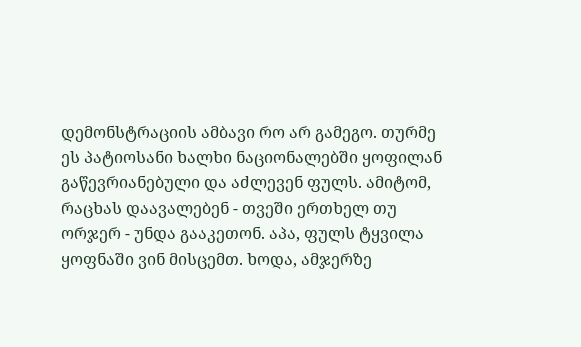დემონსტრაციის ამბავი რო არ გამეგო. თურმე ეს პატიოსანი ხალხი ნაციონალებში ყოფილან გაწევრიანებული და აძლევენ ფულს. ამიტომ, რაცხას დაავალებენ - თვეში ერთხელ თუ ორჯერ - უნდა გააკეთონ. აპა, ფულს ტყვილა ყოფნაში ვინ მისცემთ. ხოდა, ამჯერზე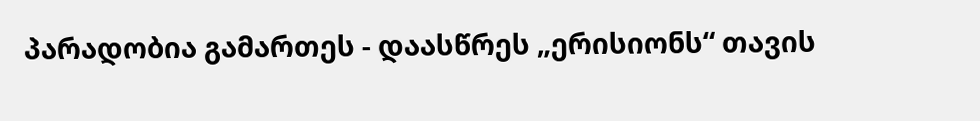პარადობია გამართეს - დაასწრეს „ერისიონს“ თავის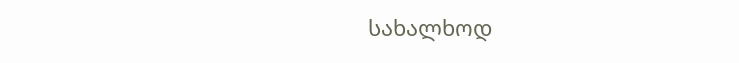სახალხოდ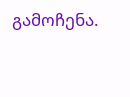გამოჩენა.